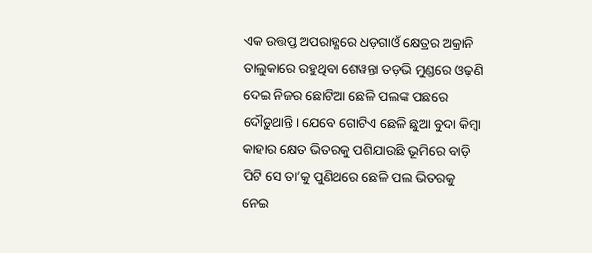ଏକ ଉତ୍ତପ୍ତ ଅପରାହ୍ଣରେ ଧଡ଼ଗାଓଁ କ୍ଷେତ୍ରର ଅକ୍ରାନି ତାଲୁକାରେ ରହୁଥିବା ଶେୱନ୍ତା ତଡ଼ଭି ମୁଣ୍ଡରେ ଓଢ଼ଣି ଦେଇ ନିଜର ଛୋଟିଆ ଛେଳି ପଲଙ୍କ ପଛରେ ଦୌଡ଼ୁଥାନ୍ତି। ଯେବେ ଗୋଟିଏ ଛେଳି ଛୁଆ ବୁଦା କିମ୍ବା କାହାର କ୍ଷେତ ଭିତରକୁ ପଶିଯାଉଛି ଭୂମିରେ ବାଡ଼ି ପିଟି ସେ ତା’କୁ ପୁଣିଥରେ ଛେଳି ପଲ ଭିତରକୁ ନେଇ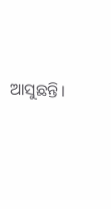ଆସୁଛନ୍ତି।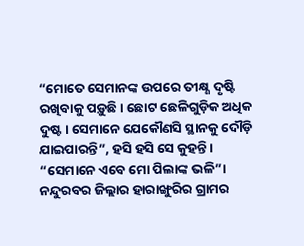“ମୋତେ ସେମାନଙ୍କ ଉପରେ ତୀକ୍ଷ୍ଣ ଦୃଷ୍ଟି ରଖିବାକୁ ପଡ଼ୁଛି। ଛୋଟ ଛେଳିଗୁଡ଼ିକ ଅଧିକ ଦୁଷ୍ଟ। ସେମାନେ ଯେକୌଣସି ସ୍ଥାନକୁ ଦୌଡ଼ି ଯାଇପାରନ୍ତି”, ହସି ହସି ସେ କୁହନ୍ତି। “ସେମାନେ ଏବେ ମୋ ପିଲାଙ୍କ ଭଳି”।
ନନ୍ଦୁରବର ଜିଲ୍ଲାର ହାରାଙ୍ଖୁରିର ଗ୍ରାମର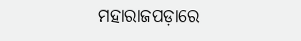ମହାରାଜପଡ଼ାରେ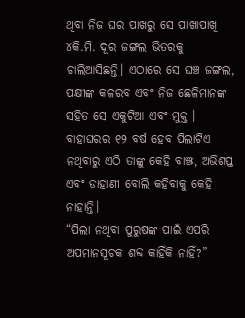ଥିବା ନିଜ ଘର ପାଖରୁ ସେ ପାଖାପାଖି ୪କି.ମି. ଦୂର ଜଙ୍ଗଲ ଭିତରକୁ ଚାଲିଆସିଛନ୍ତି। ଏଠାରେ ସେ ଘଞ୍ଚ ଜଙ୍ଗଲ, ପକ୍ଷୀଙ୍କ କଳରବ ଏବଂ ନିଜ ଛେଳିମାନଙ୍କ ସହିତ ସେ ଏକୁଟିଆ ଏବଂ ମୁକ୍ତ । ବାହାଘରର ୧୨ ବର୍ଷ ହେବ ପିଲାଟିଏ ନଥିବାରୁ ଏଠି ତାଙ୍କୁ କେହି ବାଞ୍ଝ, ଅଭିଶପ୍ତ ଏବଂ ଡାହାଣୀ ବୋଲି କହିବାକୁ କେହି ନାହାନ୍ତି।
“ପିଲା ନଥିବା ପୁରୁଷଙ୍କ ପାଇଁ ଏପରି ଅପମାନସୂଚକ ଶବ୍ଦ କାହିଁକି ନାହିଁ?”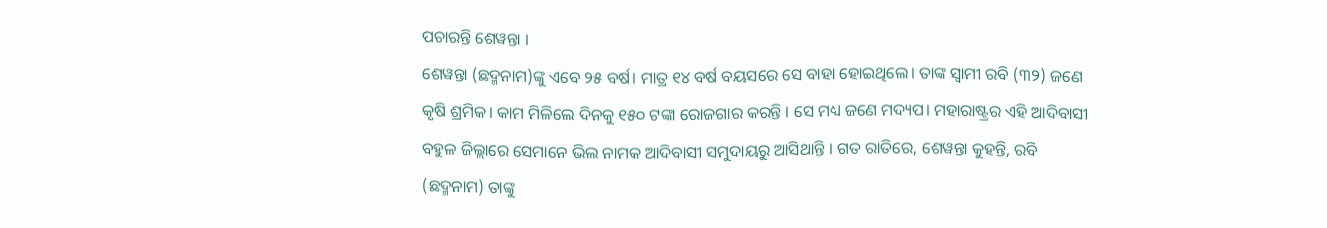ପଚାରନ୍ତି ଶେୱନ୍ତା ।
ଶେୱନ୍ତା (ଛଦ୍ମନାମ)ଙ୍କୁ ଏବେ ୨୫ ବର୍ଷ। ମାତ୍ର ୧୪ ବର୍ଷ ବୟସରେ ସେ ବାହା ହୋଇଥିଲେ। ତାଙ୍କ ସ୍ୱାମୀ ରବି (୩୨) ଜଣେ କୃଷି ଶ୍ରମିକ। କାମ ମିଳିଲେ ଦିନକୁ ୧୫୦ ଟଙ୍କା ରୋଜଗାର କରନ୍ତି । ସେ ମଧ୍ୟ ଜଣେ ମଦ୍ୟପ। ମହାରାଷ୍ଟ୍ରର ଏହି ଆଦିବାସୀ ବହୁଳ ଜିଲ୍ଲାରେ ସେମାନେ ଭିଲ ନାମକ ଆଦିବାସୀ ସମୁଦାୟରୁ ଆସିଥାନ୍ତି । ଗତ ରାତିରେ, ଶେୱନ୍ତା କୁହନ୍ତି, ରବି (ଛଦ୍ମନାମ) ତାଙ୍କୁ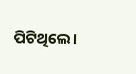ପିଟିଥିଲେ।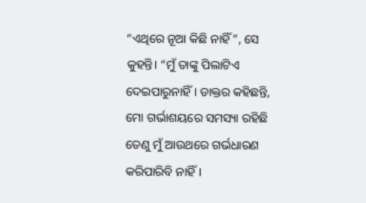“ଏଥିରେ ନୂଆ କିଛି ନାହିଁ”, ସେ କୁହନ୍ତି। “ମୁଁ ତାଙ୍କୁ ପିଲାଟିଏ ଦେଇପାରୁନାହିଁ । ଡାକ୍ତର କହିଛନ୍ତି, ମୋ ଗର୍ଭାଶୟରେ ସମସ୍ୟା ରହିଛି ତେଣୁ ମୁଁ ଆଉଥରେ ଗର୍ଭଧାରଣ କରିପାରିବି ନାହିଁ।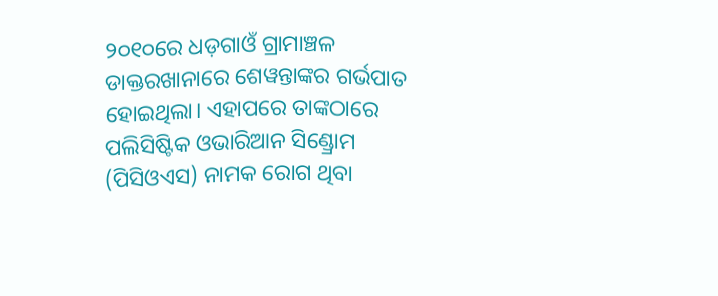୨୦୧୦ରେ ଧଡ଼ଗାଓଁ ଗ୍ରାମାଞ୍ଚଳ ଡାକ୍ତରଖାନାରେ ଶେୱନ୍ତାଙ୍କର ଗର୍ଭପାତ ହୋଇଥିଲା। ଏହାପରେ ତାଙ୍କଠାରେ ପଲିସିଷ୍ଟିକ ଓଭାରିଆନ ସିଣ୍ଡ୍ରୋମ (ପିସିଓଏସ) ନାମକ ରୋଗ ଥିବା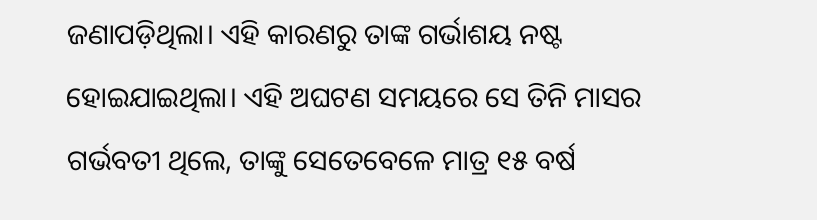ଜଣାପଡ଼ିଥିଲା। ଏହି କାରଣରୁ ତାଙ୍କ ଗର୍ଭାଶୟ ନଷ୍ଟ ହୋଇଯାଇଥିଲା। ଏହି ଅଘଟଣ ସମୟରେ ସେ ତିନି ମାସର ଗର୍ଭବତୀ ଥିଲେ, ତାଙ୍କୁ ସେତେବେଳେ ମାତ୍ର ୧୫ ବର୍ଷ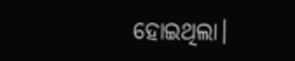ହୋଇଥିଲା।